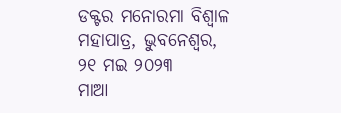ଡକ୍ଟର ମନୋରମା ବିଶ୍ୱାଳ ମହାପାତ୍ର, ଭୁବନେଶ୍ୱର, ୨୧ ମଇ ୨୦୨୩
ମାଆ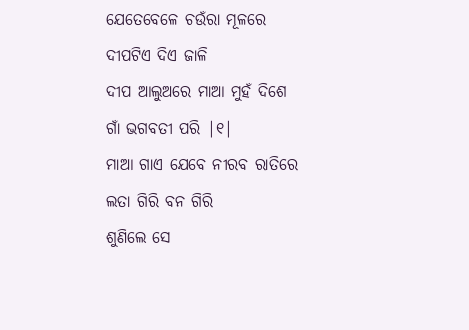ଯେତେବେଳେ ଚଉଁରା ମୂଳରେ
ଦୀପଟିଏ ଦିଏ ଜାଳି
ଦୀପ ଆଲୁଅରେ ମାଆ ମୁହଁ ଦିଶେ
ଗାଁ ଭଗବତୀ ପରି |୧|
ମାଆ ଗାଏ ଯେବେ ନୀରବ ରାତିରେ
ଲତା ଗିରି ବନ ଗିରି
ଶୁଣିଲେ ସେ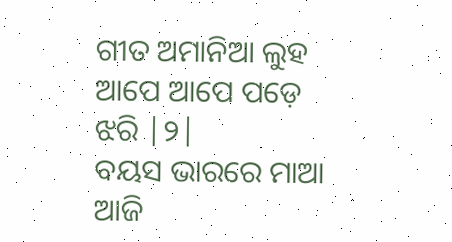ଗୀତ ଅମାନିଆ ଲୁହ
ଆପେ ଆପେ ପଡ଼େ ଝରି |୨|
ବୟସ ଭାରରେ ମାଆ ଆଜି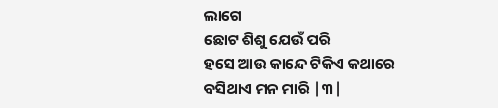ଲାଗେ
ଛୋଟ ଶିଶୁ ଯେଉଁ ପରି
ହସେ ଆଉ କାନ୍ଦେ ଟିକିଏ କଥାରେ
ବସିଥାଏ ମନ ମାରି |୩|